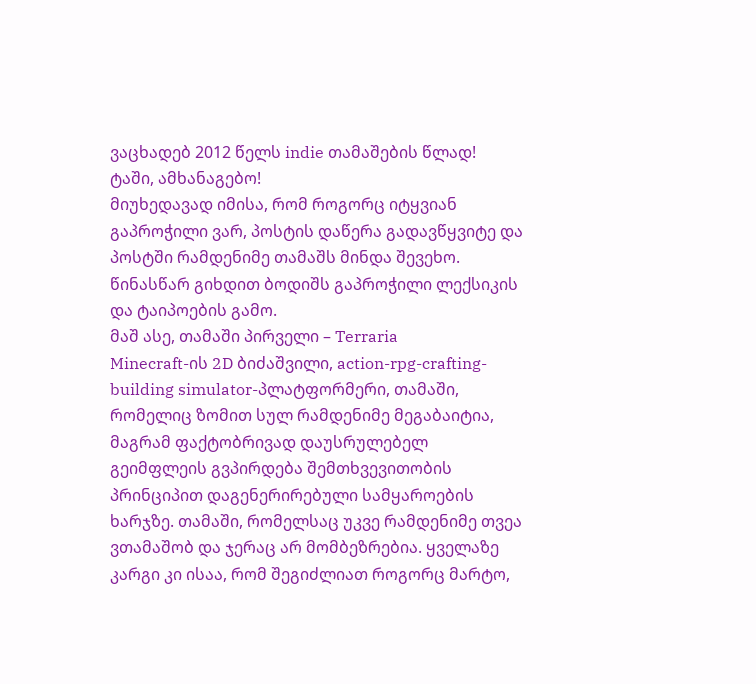ვაცხადებ 2012 წელს indie თამაშების წლად! ტაში, ამხანაგებო!
მიუხედავად იმისა, რომ როგორც იტყვიან გაპროჭილი ვარ, პოსტის დაწერა გადავწყვიტე და პოსტში რამდენიმე თამაშს მინდა შევეხო. წინასწარ გიხდით ბოდიშს გაპროჭილი ლექსიკის და ტაიპოების გამო.
მაშ ასე, თამაში პირველი – Terraria
Minecraft-ის 2D ბიძაშვილი, action-rpg-crafting-building simulator-პლატფორმერი, თამაში, რომელიც ზომით სულ რამდენიმე მეგაბაიტია, მაგრამ ფაქტობრივად დაუსრულებელ გეიმფლეის გვპირდება შემთხვევითობის პრინციპით დაგენერირებული სამყაროების ხარჯზე. თამაში, რომელსაც უკვე რამდენიმე თვეა ვთამაშობ და ჯერაც არ მომბეზრებია. ყველაზე კარგი კი ისაა, რომ შეგიძლიათ როგორც მარტო,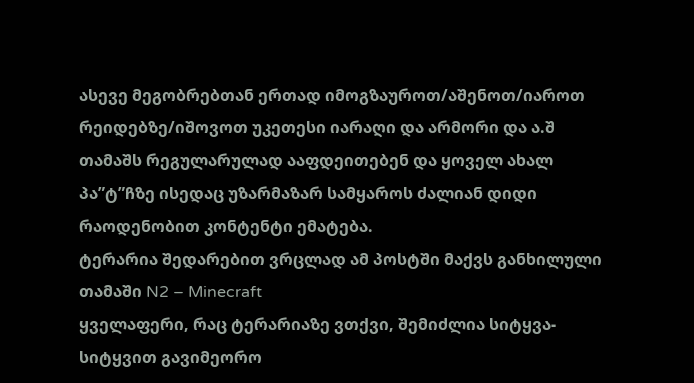ასევე მეგობრებთან ერთად იმოგზაუროთ/აშენოთ/იაროთ რეიდებზე/იშოვოთ უკეთესი იარაღი და არმორი და ა.შ
თამაშს რეგულარულად ააფდეითებენ და ყოველ ახალ პა”ტ”ჩზე ისედაც უზარმაზარ სამყაროს ძალიან დიდი რაოდენობით კონტენტი ემატება.
ტერარია შედარებით ვრცლად ამ პოსტში მაქვს განხილული
თამაში N2 – Minecraft
ყველაფერი, რაც ტერარიაზე ვთქვი, შემიძლია სიტყვა-სიტყვით გავიმეორო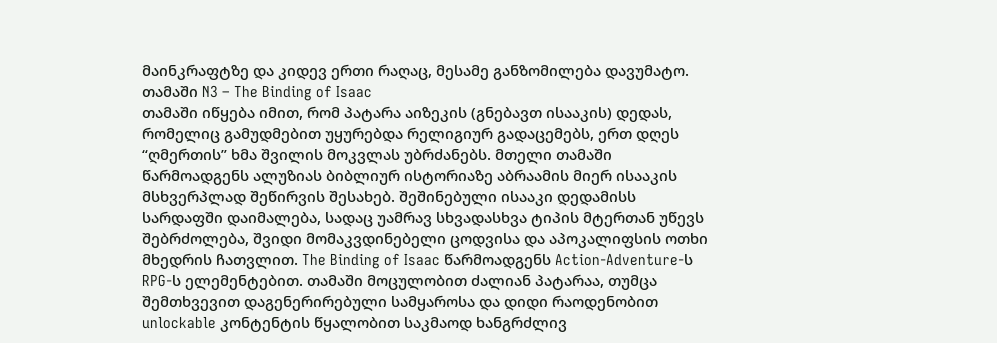მაინკრაფტზე და კიდევ ერთი რაღაც, მესამე განზომილება დავუმატო.
თამაში N3 – The Binding of Isaac
თამაში იწყება იმით, რომ პატარა აიზეკის (გნებავთ ისააკის) დედას, რომელიც გამუდმებით უყურებდა რელიგიურ გადაცემებს, ერთ დღეს “ღმერთის” ხმა შვილის მოკვლას უბრძანებს. მთელი თამაში წარმოადგენს ალუზიას ბიბლიურ ისტორიაზე აბრაამის მიერ ისააკის მსხვერპლად შეწირვის შესახებ. შეშინებული ისააკი დედამისს სარდაფში დაიმალება, სადაც უამრავ სხვადასხვა ტიპის მტერთან უწევს შებრძოლება, შვიდი მომაკვდინებელი ცოდვისა და აპოკალიფსის ოთხი მხედრის ჩათვლით. The Binding of Isaac წარმოადგენს Action-Adventure-ს RPG-ს ელემენტებით. თამაში მოცულობით ძალიან პატარაა, თუმცა შემთხვევით დაგენერირებული სამყაროსა და დიდი რაოდენობით unlockable კონტენტის წყალობით საკმაოდ ხანგრძლივ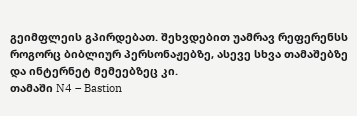გეიმფლეის გპირდებათ. შეხვდებით უამრავ რეფერენსს როგორც ბიბლიურ პერსონაჟებზე, ასევე სხვა თამაშებზე და ინტერნეტ მემეებზეც კი.
თამაში N4 – Bastion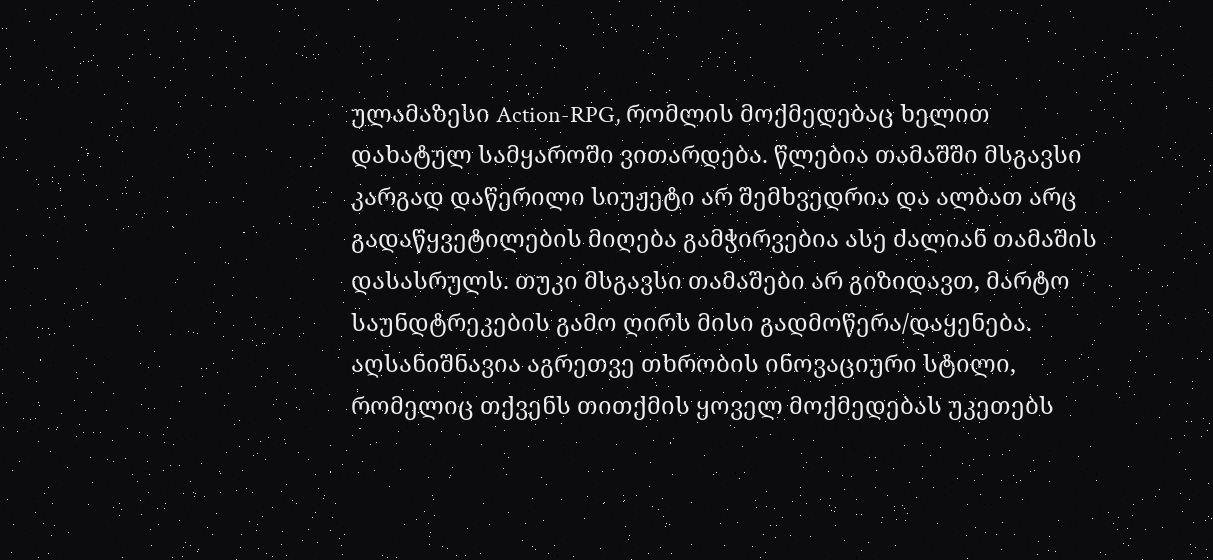ულამაზესი Action-RPG, რომლის მოქმედებაც ხელით დახატულ სამყაროში ვითარდება. წლებია თამაშში მსგავსი კარგად დაწერილი სიუჟეტი არ შემხვედრია და ალბათ არც გადაწყვეტილების მიღება გამჭირვებია ასე ძალიან თამაშის დასასრულს. თუკი მსგავსი თამაშები არ გიზიდავთ, მარტო საუნდტრეკების გამო ღირს მისი გადმოწერა/დაყენება. აღსანიშნავია აგრეთვე თხრობის ინოვაციური სტილი, რომელიც თქვენს თითქმის ყოველ მოქმედებას უკეთებს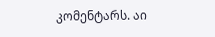კომენტარს. აი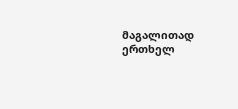მაგალითად ერთხელ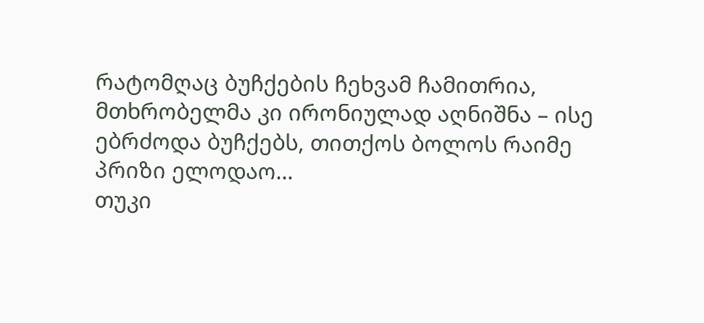რატომღაც ბუჩქების ჩეხვამ ჩამითრია, მთხრობელმა კი ირონიულად აღნიშნა – ისე ებრძოდა ბუჩქებს, თითქოს ბოლოს რაიმე პრიზი ელოდაო…
თუკი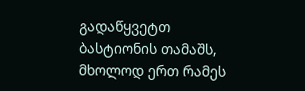გადაწყვეტთ ბასტიონის თამაშს, მხოლოდ ერთ რამეს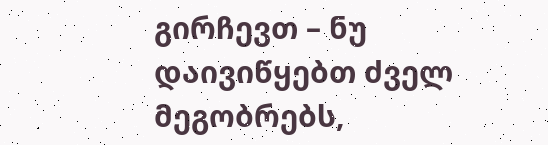გირჩევთ – ნუ დაივიწყებთ ძველ მეგობრებს,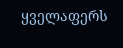ყველაფერს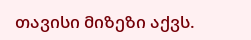თავისი მიზეზი აქვს.